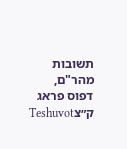תשובות מהר"ם, דפוס פראג ק״צTeshuvot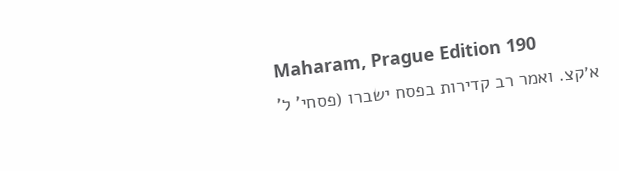Maharam, Prague Edition 190
א׳קצ. ואמר רב קדירות בפסח ישברו (פסחי' ל'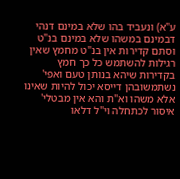ע"א) ונעביד בהו שלא במינם דנהי דבמינם במשהו שלא במינם בנ"ט וסתם קדירות אין בנ"ט מחמץ שאין רגילות להשתמש כל כך חמץ בקדירות שיהא בנותן טעם ואפי' נשתמשובהן דייסא יכול להיות שאינו אלא משהו וא"ת והא אין מבטלי' איסור לכתחלה וי"ל דלאו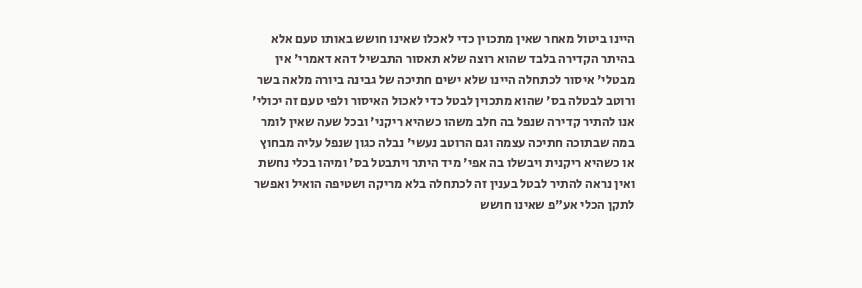היינו ביטול מאחר שאין מתכוין כדי לאכלו שאינו חושש באותו טעם אלא בהיתר הקדירה בלבד שהוא רוצה שלא תאסור התבשיל דהא דאמרי' אין מבטלי' איסור לכתחלה היינו שלא ישים חתיכה של גבינה ביורה מלאה בשר ורוטב לבטלה בס' שהוא מתכוין לבטל כדי לאכול האיסור ולפי טעם זה יכולי' אנו להתיר קדירה שנפל בה חלב משהו כשהיא ריקני' ובכל שעה שאין לומר במה שבתוכה חתיכה עצמה וגם הרוטב נעשי' נבלה כגון שנפל עליה מבחוץ או כשהיא ריקנית ויבשלו בה אפי' מיד היתר ויתבטל בס' ומיהו בכלי נחשת ואין נראה להתיר לבטל בענין זה לכתחלה בלא מריקה ושטיפה הואיל ואפשר לתקן הכלי אע"פ שאינו חושש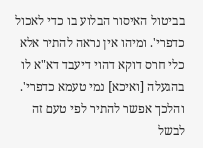בביטול האיסור הבלוע בו כדי לאכול כדפרי'. ומיהו אין נראה להתיר אלא כלי חרס דוקא דהוי דיעבד דא"א לו בהגעלה [ואיכא] נמי טעמא כדפרי'. והלכך אפשר להתיר לפי טעם זה לבשל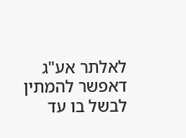לאלתר אע"ג דאפשר להמתין לבשל בו עד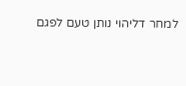למחר דליהוי נותן טעם לפגם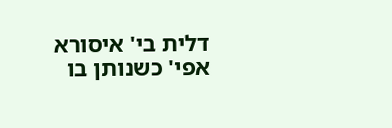דלית בי' איסורא אפי' כשנותן בו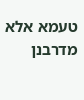טעמא אלא מדרבנן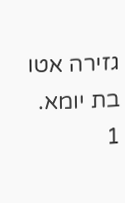גזירה אטו בת יומא.
1